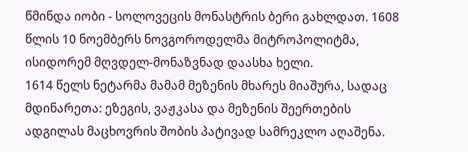წმინდა იობი - სოლოვეცის მონასტრის ბერი გახლდათ. 1608 წლის 10 ნოემბერს ნოვგოროდელმა მიტროპოლიტმა, ისიდორემ მღვდელ-მონაზვნად დაასხა ხელი.
1614 წელს ნეტარმა მამამ მეზენის მხარეს მიაშურა, სადაც მდინარეთა: ეზეგის, ვაჟკასა და მეზენის შეერთების ადგილას მაცხოვრის შობის პატივად სამრეკლო აღაშენა.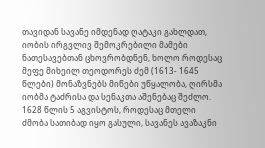თავიდან სავანე იმდენად ღატაკი გახლდათ, იობის ირგვლივ შემოკრებილი მამები ნათესავებთან ცხოვრობდნენ, ხოლო როდესაც მეფე მიხეილ თეოდორეს ძემ (1613- 1645 წლები) მონაზვნებს მიწები უწყალობა, ღირსმა იობმა ტაძრისა და სენაკთა აშენებაც შეძლო.
1628 წლის 5 აგვისტოს, როდესაც მთელი ძმობა სათიბად იყო გასული, სავანეს ავაზაკნი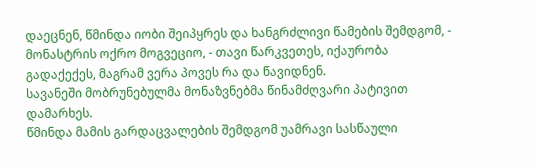დაეცნენ, წმინდა იობი შეიპყრეს და ხანგრძლივი წამების შემდგომ, - მონასტრის ოქრო მოგვეციო, - თავი წარკვეთეს, იქაურობა გადაქექეს, მაგრამ ვერა პოვეს რა და წავიდნენ.
სავანეში მობრუნებულმა მონაზვნებმა წინამძღვარი პატივით დამარხეს.
წმინდა მამის გარდაცვალების შემდგომ უამრავი სასწაული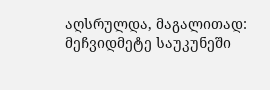აღსრულდა, მაგალითად: მეჩვიდმეტე საუკუნეში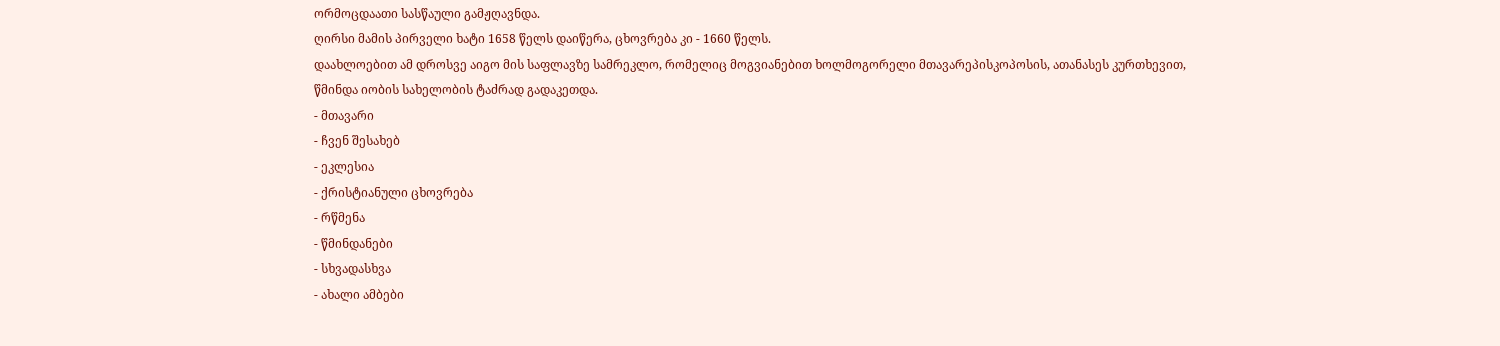ორმოცდაათი სასწაული გამჟღავნდა.
ღირსი მამის პირველი ხატი 1658 წელს დაიწერა, ცხოვრება კი - 1660 წელს.
დაახლოებით ამ დროსვე აიგო მის საფლავზე სამრეკლო, რომელიც მოგვიანებით ხოლმოგორელი მთავარეპისკოპოსის, ათანასეს კურთხევით, წმინდა იობის სახელობის ტაძრად გადაკეთდა.
- მთავარი
- ჩვენ შესახებ
- ეკლესია
- ქრისტიანული ცხოვრება
- რწმენა
- წმინდანები
- სხვადასხვა
- ახალი ამბები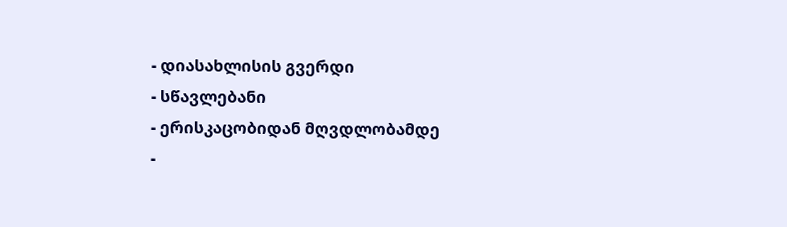- დიასახლისის გვერდი
- სწავლებანი
- ერისკაცობიდან მღვდლობამდე
-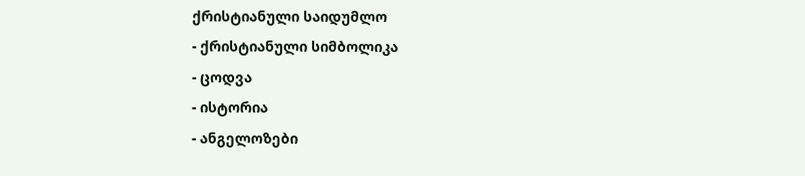ქრისტიანული საიდუმლო
- ქრისტიანული სიმბოლიკა
- ცოდვა
- ისტორია
- ანგელოზები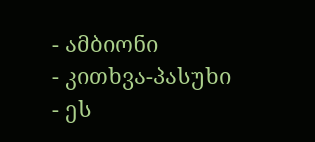- ამბიონი
- კითხვა-პასუხი
- ეს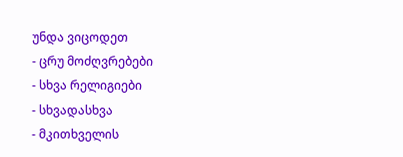უნდა ვიცოდეთ
- ცრუ მოძღვრებები
- სხვა რელიგიები
- სხვადასხვა
- მკითხველის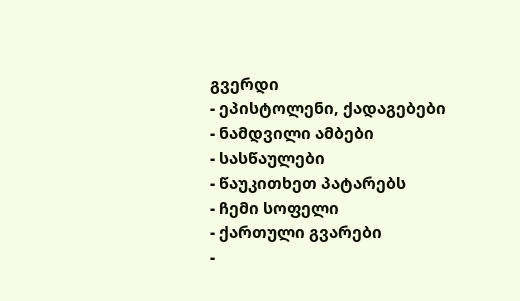გვერდი
- ეპისტოლენი, ქადაგებები
- ნამდვილი ამბები
- სასწაულები
- წაუკითხეთ პატარებს
- ჩემი სოფელი
- ქართული გვარები
-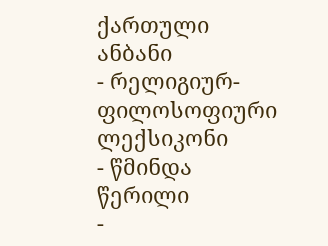ქართული ანბანი
- რელიგიურ-ფილოსოფიური ლექსიკონი
- წმინდა წერილი
-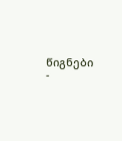წიგნები
-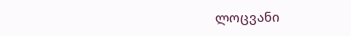ლოცვანი